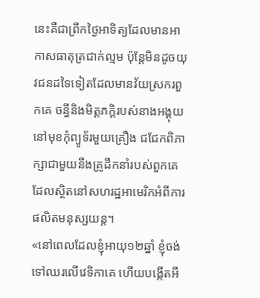នេះគឺជាព្រឹកថ្ងៃអាទិត្យដែលមានអាកាសធាតុត្រជាក់ល្មម ប៉ុន្តែមិនដូចយុវជនដទៃទៀតដែលមានវ័យស្រករពួកគេ ចន្ធីនិងមិត្តភក្តិរបស់នាងអង្គុយនៅមុខកុំព្យូទ័រមួយគ្រឿង ជជែកពិភាក្សាជាមួយនឹងគ្រូដឹកនាំរបស់ពួកគេដែលស្ថិតនៅសហរដ្ឋអាមេរិកអំពីការផលិតមនុស្សយន្ត។
«នៅពេលដែលខ្ញុំអាយុ១២ឆ្នាំ ខ្ញុំចង់ទៅឈរលើវេទិកាគេ ហើយបង្កើតអី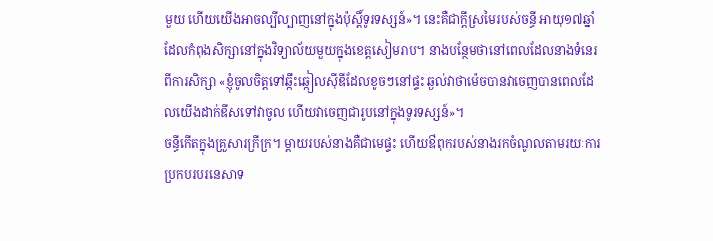មួយ ហើយយើងអាចល្បីល្បាញនៅក្នុងប៉ុស្តិ៍ទូរទស្សន៍»។ នេះគឺជាក្តីស្រមៃរបស់ចន្ធី អាយុ១៧ឆ្នាំ ដែលកំពុងសិក្សានៅក្នុងវិទ្យាល័យមួយក្នុងខេត្តសៀមរាប។ នាងបន្ថែមថានៅពេលដែលនាងទំនេរពីការសិក្សា «ខ្ញុំចូលចិត្តទៅឆ្កឹះឆ្កៀលស៊ីឌីដែលខូចៗនៅផ្ទះ ឆ្ងល់វាថាម៉េចបានវាចេញបានពេលដែលយើងដាក់ឌីសទៅវាចូល ហើយវាចេញជារូបនៅក្នុងទូរទស្សន៍»។
ចន្ធីកើតក្នុងគ្រួសារក្រីក្រ។ ម្តាយរបស់នាងគឺជាមេផ្ទះ ហើយឳពុករបស់នាងរកចំណូលតាមរយៈការប្រកបរបរនេសាទ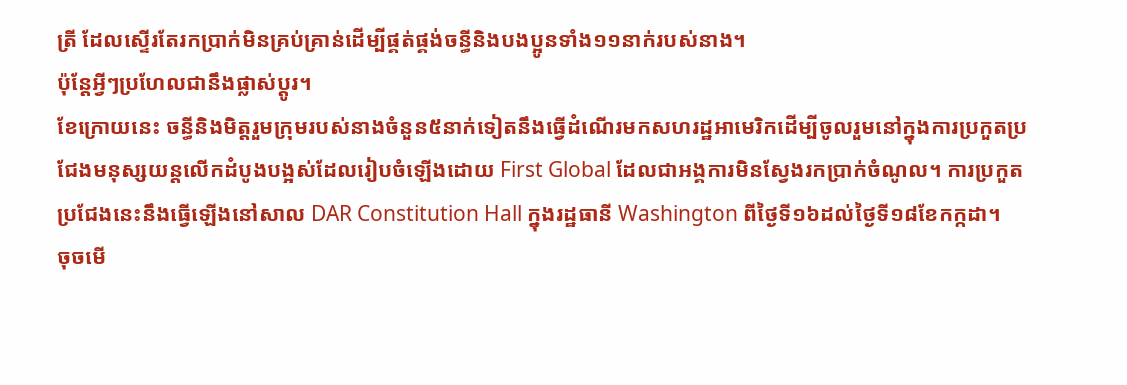ត្រី ដែលស្ទើរតែរកប្រាក់មិនគ្រប់គ្រាន់ដើម្បីផ្គត់ផ្គង់ចន្ធីនិងបងប្អូនទាំង១១នាក់របស់នាង។
ប៉ុន្តែអ្វីៗប្រហែលជានឹងផ្លាស់ប្ដូរ។
ខែក្រោយនេះ ចន្ធីនិងមិត្តរួមក្រុមរបស់នាងចំនួន៥នាក់ទៀតនឹងធ្វើដំណើរមកសហរដ្ឋអាមេរិកដើម្បីចូលរួមនៅក្នុងការប្រកួតប្រជែងមនុស្សយន្តលើកដំបូងបង្អស់ដែលរៀបចំឡើងដោយ First Global ដែលជាអង្គការមិនស្វែងរកប្រាក់ចំណូល។ ការប្រកួតប្រជែងនេះនឹងធ្វើឡើងនៅសាល DAR Constitution Hall ក្នុងរដ្ឋធានី Washington ពីថ្ងៃទី១៦ដល់ថ្ងៃទី១៨ខែកក្កដា។
ចុចមើ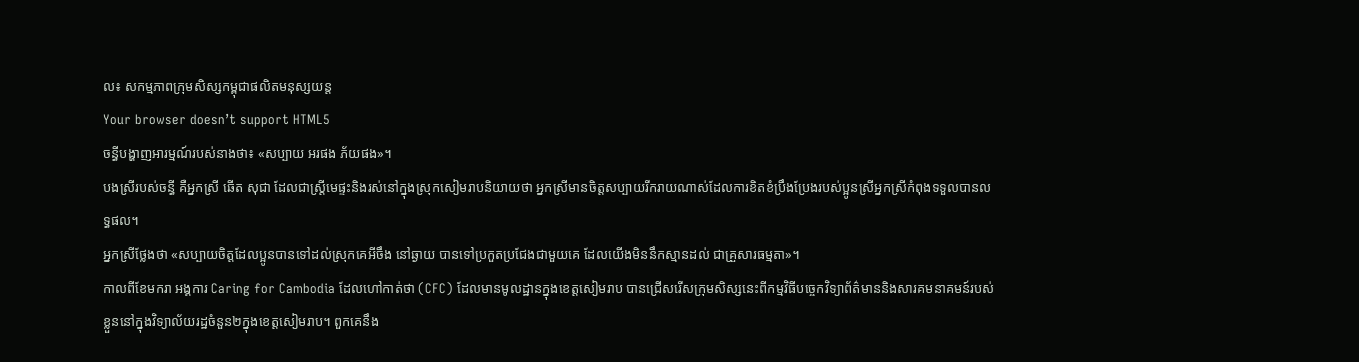ល៖ សកម្មភាពក្រុមសិស្សកម្ពុជាផលិតមនុស្សយន្ត
Your browser doesn’t support HTML5
ចន្ធីបង្ហាញអារម្មណ៍របស់នាងថា៖ «សប្បាយ អរផង ភ័យផង»។
បងស្រីរបស់ចន្ធី គឺអ្នកស្រី ឆើត សុជា ដែលជាស្ត្រីមេផ្ទះនិងរស់នៅក្នុងស្រុកសៀមរាបនិយាយថា អ្នកស្រីមានចិត្តសប្បាយរីករាយណាស់ដែលការខិតខំប្រឹងប្រែងរបស់ប្អូនស្រីអ្នកស្រីកំពុងទទួលបានលទ្ធផល។
អ្នកស្រីថ្លែងថា «សប្បាយចិត្តដែលប្អូនបានទៅដល់ស្រុកគេអីចឹង នៅឆ្ងាយ បានទៅប្រកួតប្រជែងជាមួយគេ ដែលយើងមិននឹកស្មានដល់ ជាគ្រួសារធម្មតា»។
កាលពីខែមករា អង្គការ Caring for Cambodia ដែលហៅកាត់ថា (CFC) ដែលមានមូលដ្ឋានក្នុងខេត្តសៀមរាប បានជ្រើសរើសក្រុមសិស្សនេះពីកម្មវិធីបច្ចេកវិទ្យាព័ត៌មាននិងសារគមនាគមន៍របស់ខ្លួននៅក្នុងវិទ្យាល័យរដ្ឋចំនួន២ក្នុងខេត្តសៀមរាប។ ពួកគេនឹង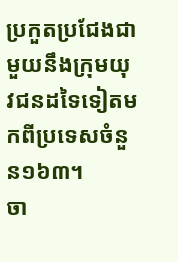ប្រកួតប្រជែងជាមួយនឹងក្រុមយុវជនដទៃទៀតមកពីប្រទេសចំនួន១៦៣។
ចា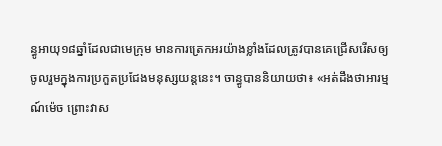ន្ធូអាយុ១៨ឆ្នាំដែលជាមេក្រុម មានការត្រេកអរយ៉ាងខ្លាំងដែលត្រូវបានគេជ្រើសរើសឲ្យចូលរួមក្នុងការប្រកួតប្រជែងមនុស្សយន្តនេះ។ ចាន្ធូបាននិយាយថា៖ «អត់ដឹងថាអារម្មណ៍ម៉េច ព្រោះវាស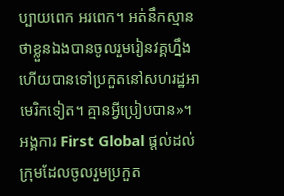ប្បាយពេក អរពេក។ អត់នឹកស្មានថាខ្លួនឯងបានចូលរួមរៀនវគ្គហ្នឹង ហើយបានទៅប្រកួតនៅសហរដ្ឋអាមេរិកទៀត។ គ្មានអ្វីប្រៀបបាន»។
អង្គការ First Global ផ្តល់ដល់ក្រុមដែលចូលរួមប្រកួត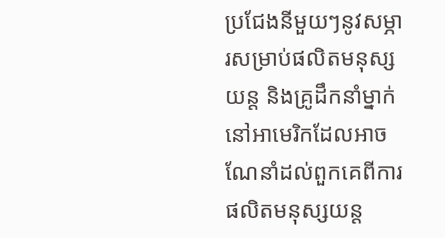ប្រជែងនីមួយៗនូវសម្ភារសម្រាប់ផលិតមនុស្សយន្ត និងគ្រូដឹកនាំម្នាក់នៅអាមេរិកដែលអាចណែនាំដល់ពួកគេពីការផលិតមនុស្សយន្ត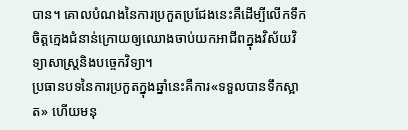បាន។ គោលបំណងនៃការប្រកួតប្រជែងនេះគឺដើម្បីលើកទឹកចិត្តក្មេងជំនាន់ក្រោយឲ្យឈោងចាប់យកអាជីពក្នុងវិស័យវិទ្យាសាស្ត្រនិងបច្ចេកវិទ្យា។
ប្រធានបទនៃការប្រកួតក្នុងឆ្នាំនេះគឺការ«ទទួលបានទឹកស្អាត» ហើយមនុ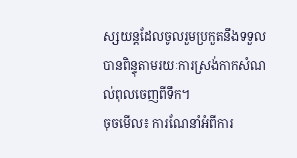ស្សយន្តដែលចូលរួមប្រកួតនឹងទទួលបានពិន្ទុតាមរយៈការស្រង់កាកសំណល់ពុលចេញពីទឹក។
ចុចមើល៖ ការណែនាំអំពីការ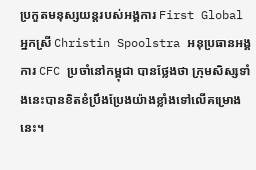ប្រកួតមនុស្សយន្តរបស់អង្គការ First Global
អ្នកស្រី Christin Spoolstra អនុប្រធានអង្គការ CFC ប្រចាំនៅកម្ពុជា បានថ្លែងថា ក្រុមសិស្សទាំងនេះបានខិតខំប្រឹងប្រែងយ៉ាងខ្លាំងទៅលើគម្រោងនេះ។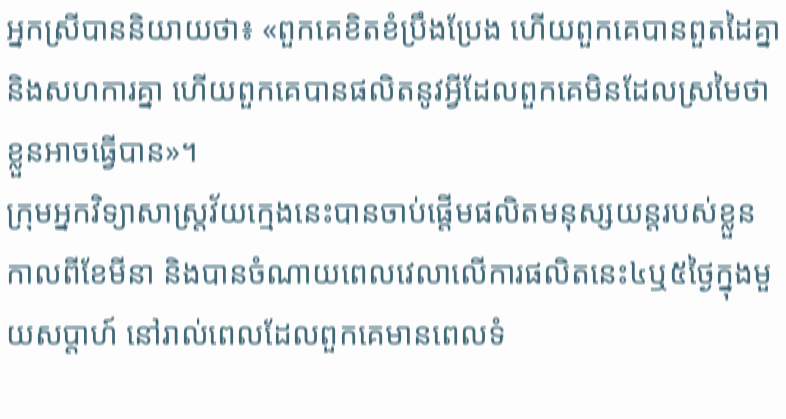អ្នកស្រីបាននិយាយថា៖ «ពួកគេខិតខំប្រឹងប្រែង ហើយពួកគេបានពួតដៃគ្នានិងសហការគ្នា ហើយពួកគេបានផលិតនូវអ្វីដែលពួកគេមិនដែលស្រមៃថាខ្លួនអាចធ្វើបាន»។
ក្រុមអ្នកវិទ្យាសាស្ត្រវ័យក្មេងនេះបានចាប់ផ្តើមផលិតមនុស្សយន្តរបស់ខ្លួនកាលពីខែមីនា និងបានចំណាយពេលវេលាលើការផលិតនេះ៤ឬ៥ថ្ងៃក្នុងមួយសប្តាហ៍ នៅរាល់ពេលដែលពួកគេមានពេលទំ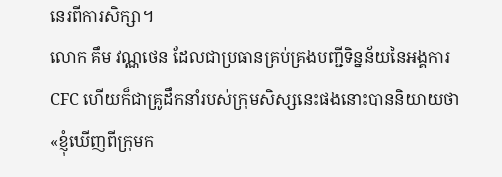នេរពីការសិក្សា។
លោក គឹម វណ្ណថេន ដែលជាប្រធានគ្រប់គ្រងបញ្ជីទិន្នន័យនៃអង្គការ CFC ហើយក៏ជាគ្រូដឹកនាំរបស់ក្រុមសិស្សនេះផងនោះបាននិយាយថា «ខ្ញុំឃើញពីក្រុមក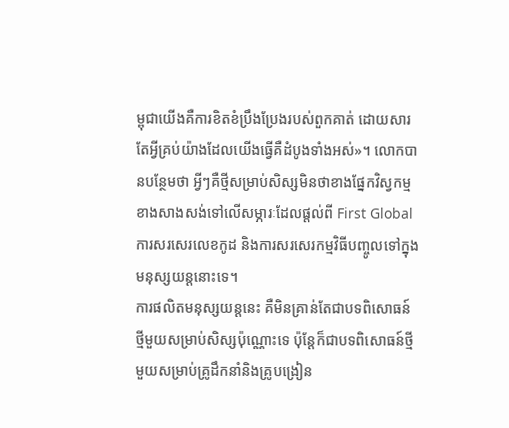ម្ពុជាយើងគឺការខិតខំប្រឹងប្រែងរបស់ពួកគាត់ ដោយសារតែអ្វីគ្រប់យ៉ាងដែលយើងធ្វើគឺដំបូងទាំងអស់»។ លោកបានបន្ថែមថា អ្វីៗគឺថ្មីសម្រាប់សិស្សមិនថាខាងផ្នែកវិស្វកម្ម ខាងសាងសង់ទៅលើសម្ភារៈដែលផ្តល់ពី First Global ការសរសេរលេខកូដ និងការសរសេរកម្មវិធីបញ្ចូលទៅក្នុងមនុស្សយន្តនោះទេ។
ការផលិតមនុស្សយន្តនេះ គឺមិនគ្រាន់តែជាបទពិសោធន៍ថ្មីមួយសម្រាប់សិស្សប៉ុណ្ណោះទេ ប៉ុន្តែក៏ជាបទពិសោធន៍ថ្មីមួយសម្រាប់គ្រូដឹកនាំនិងគ្រូបង្រៀន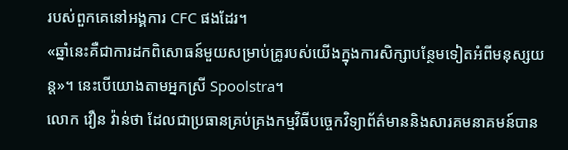របស់ពួកគេនៅអង្គការ CFC ផងដែរ។
«ឆ្នាំនេះគឺជាការដកពិសោធន៍មួយសម្រាប់គ្រូរបស់យើងក្នុងការសិក្សាបន្ថែមទៀតអំពីមនុស្សយន្ត»។ នេះបើយោងតាមអ្នកស្រី Spoolstra។
លោក វឿន វ៉ាន់ថា ដែលជាប្រធានគ្រប់គ្រងកម្មវិធីបច្ចេកវិទ្យាព័ត៌មាននិងសារគមនាគមន៍បាន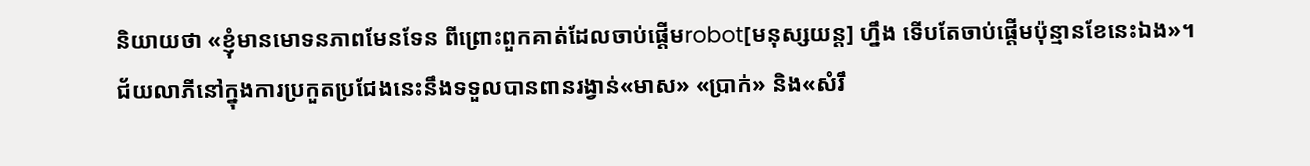និយាយថា «ខ្ញុំមានមោទនភាពមែនទែន ពីព្រោះពួកគាត់ដែលចាប់ផ្តើមrobot[មនុស្សយន្ត] ហ្នឹង ទើបតែចាប់ផ្តើមប៉ុន្មានខែនេះឯង»។
ជ័យលាភីនៅក្នុងការប្រកួតប្រជែងនេះនឹងទទួលបានពានរង្វាន់«មាស» «ប្រាក់» និង«សំរឹ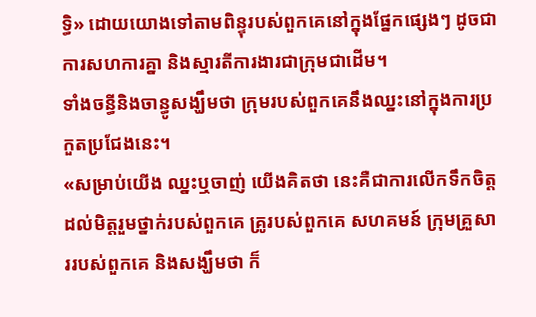ទ្ធិ» ដោយយោងទៅតាមពិន្ទុរបស់ពួកគេនៅក្នុងផ្នែកផ្សេងៗ ដូចជាការសហការគ្នា និងស្មារតីការងារជាក្រុមជាដើម។
ទាំងចន្ធីនិងចាន្ធូសង្ឃឹមថា ក្រុមរបស់ពួកគេនឹងឈ្នះនៅក្នុងការប្រកួតប្រជែងនេះ។
«សម្រាប់យើង ឈ្នះឬចាញ់ យើងគិតថា នេះគឺជាការលើកទឹកចិត្តដល់មិត្តរួមថ្នាក់របស់ពួកគេ គ្រូរបស់ពួកគេ សហគមន៍ ក្រុមគ្រួសាររបស់ពួកគេ និងសង្ឃឹមថា ក៏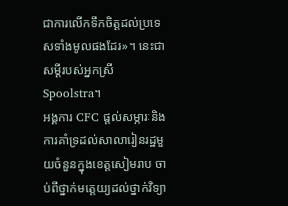ជាការលើកទឹកចិត្តដល់ប្រទេសទាំងមូលផងដែរ»។ នេះជាសម្តីរបស់អ្នកស្រី Spoolstra។
អង្គការ CFC ផ្តល់សម្ភារៈនិងការគាំទ្រដល់សាលារៀនរដ្ឋមួយចំនួនក្នុងខេត្តសៀមរាប ចាប់ពីថ្នាក់មត្តេយ្យដល់ថ្នាក់វិទ្យា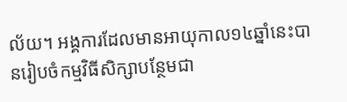ល័យ។ អង្គការដែលមានអាយុកាល១៤ឆ្នាំនេះបានរៀបចំកម្មវិធីសិក្សាបន្ថែមជា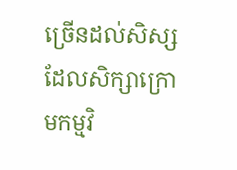ច្រើនដល់សិស្សដែលសិក្សាក្រោមកម្មវិ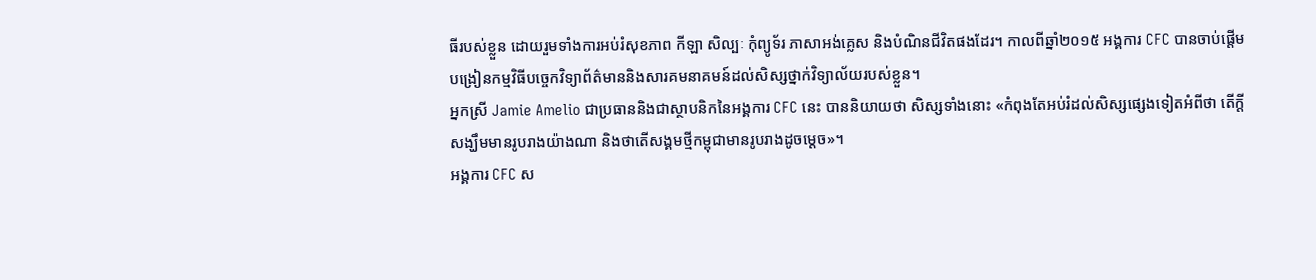ធីរបស់ខ្លួន ដោយរួមទាំងការអប់រំសុខភាព កីឡា សិល្បៈ កុំព្យូទ័រ ភាសាអង់គ្លេស និងបំណិនជីវិតផងដែរ។ កាលពីឆ្នាំ២០១៥ អង្គការ CFC បានចាប់ផ្តើមបង្រៀនកម្មវិធីបច្ចេកវិទ្យាព័ត៌មាននិងសារគមនាគមន៍ដល់សិស្សថ្នាក់វិទ្យាល័យរបស់ខ្លួន។
អ្នកស្រី Jamie Amelio ជាប្រធាននិងជាស្ថាបនិកនៃអង្គការ CFC នេះ បាននិយាយថា សិស្សទាំងនោះ «កំពុងតែអប់រំដល់សិស្សផ្សេងទៀតអំពីថា តើក្តីសង្ឃឹមមានរូបរាងយ៉ាងណា និងថាតើសង្គមថ្មីកម្ពុជាមានរូបរាងដូចម្តេច»។
អង្គការ CFC ស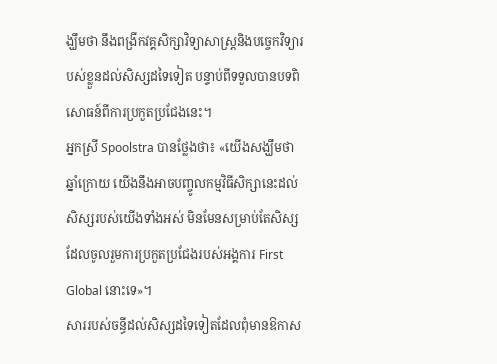ង្ឃឹមថា នឹងពង្រីកវគ្គសិក្សាវិទ្យាសាស្រ្តនិងបច្ចេកវិទ្យារបស់ខ្លួនដល់សិស្សដទៃទៀត បន្ទាប់ពីទទួលបានបទពិសោធន៍ពីការប្រកួតប្រជែងនេះ។
អ្នកស្រី Spoolstra បានថ្លែងថា៖ «យើងសង្ឃឹមថា ឆ្នាំក្រោយ យើងនឹងអាចបញ្ចូលកម្មវិធីសិក្សានេះដល់សិស្សរបស់យើងទាំងអស់ មិនមែនសម្រាប់តែសិស្សដែលចូលរួមការប្រកួតប្រជែងរបស់អង្គការ First Global នោះទេ»។
សាររបស់ចន្ធីដល់សិស្សដទៃទៀតដែលពុំមានឱកាស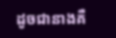ដូចជានាងគឺ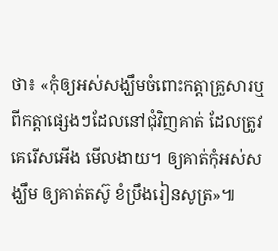ថា៖ «កុំឲ្យអស់សង្ឃឹមចំពោះកត្តាគ្រួសារឬពីកត្តាផ្សេងៗដែលនៅជុំវិញគាត់ ដែលត្រូវគេរើសអើង មើលងាយ។ ឲ្យគាត់កុំអស់សង្ឃឹម ឲ្យគាត់តស៊ូ ខំប្រឹងរៀនសូត្រ»៕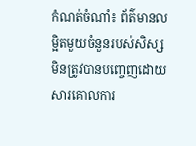កំណត់ចំណាំ៖ ព័ត៌មានលម្អិតមួយចំនួនរបស់សិស្សមិនត្រូវបានបញ្ចេញដោយសារគោលការ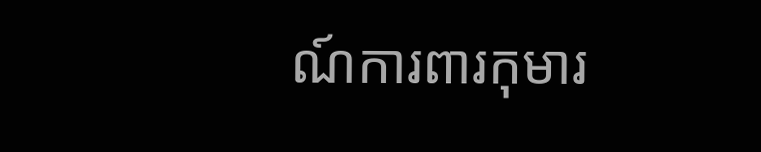ណ៍ការពារកុមារ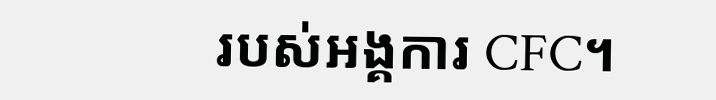របស់អង្គការ CFC។